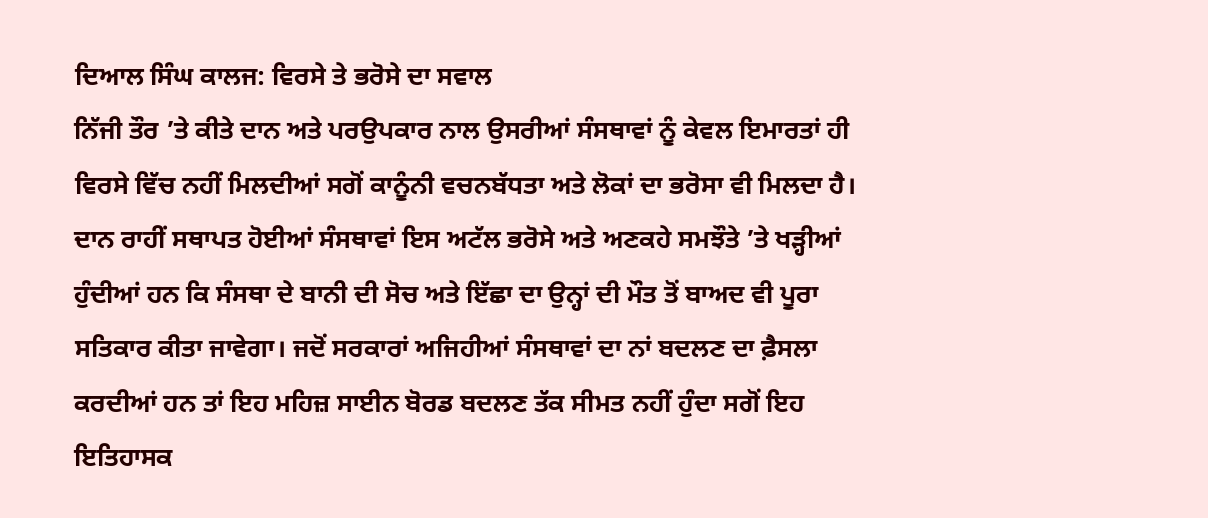ਦਿਆਲ ਸਿੰਘ ਕਾਲਜ: ਵਿਰਸੇ ਤੇ ਭਰੋਸੇ ਦਾ ਸਵਾਲ
ਨਿੱਜੀ ਤੌਰ ’ਤੇ ਕੀਤੇ ਦਾਨ ਅਤੇ ਪਰਉਪਕਾਰ ਨਾਲ ਉਸਰੀਆਂ ਸੰਸਥਾਵਾਂ ਨੂੰ ਕੇਵਲ ਇਮਾਰਤਾਂ ਹੀ ਵਿਰਸੇ ਵਿੱਚ ਨਹੀਂ ਮਿਲਦੀਆਂ ਸਗੋਂ ਕਾਨੂੰਨੀ ਵਚਨਬੱਧਤਾ ਅਤੇ ਲੋਕਾਂ ਦਾ ਭਰੋਸਾ ਵੀ ਮਿਲਦਾ ਹੈ। ਦਾਨ ਰਾਹੀਂ ਸਥਾਪਤ ਹੋਈਆਂ ਸੰਸਥਾਵਾਂ ਇਸ ਅਟੱਲ ਭਰੋਸੇ ਅਤੇ ਅਣਕਹੇ ਸਮਝੌਤੇ ’ਤੇ ਖੜ੍ਹੀਆਂ ਹੁੰਦੀਆਂ ਹਨ ਕਿ ਸੰਸਥਾ ਦੇ ਬਾਨੀ ਦੀ ਸੋਚ ਅਤੇ ਇੱਛਾ ਦਾ ਉਨ੍ਹਾਂ ਦੀ ਮੌਤ ਤੋਂ ਬਾਅਦ ਵੀ ਪੂਰਾ ਸਤਿਕਾਰ ਕੀਤਾ ਜਾਵੇਗਾ। ਜਦੋਂ ਸਰਕਾਰਾਂ ਅਜਿਹੀਆਂ ਸੰਸਥਾਵਾਂ ਦਾ ਨਾਂ ਬਦਲਣ ਦਾ ਫ਼ੈਸਲਾ ਕਰਦੀਆਂ ਹਨ ਤਾਂ ਇਹ ਮਹਿਜ਼ ਸਾਈਨ ਬੋਰਡ ਬਦਲਣ ਤੱਕ ਸੀਮਤ ਨਹੀਂ ਹੁੰਦਾ ਸਗੋਂ ਇਹ ਇਤਿਹਾਸਕ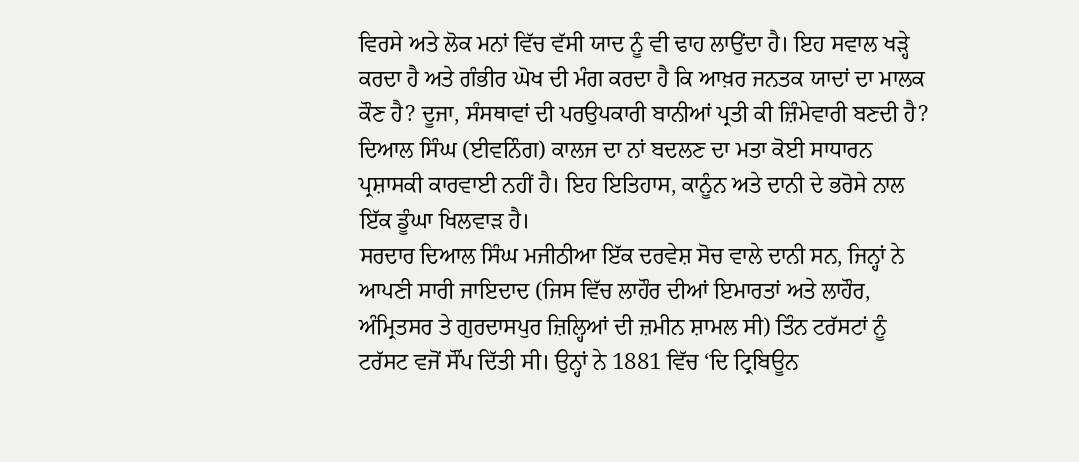ਵਿਰਸੇ ਅਤੇ ਲੋਕ ਮਨਾਂ ਵਿੱਚ ਵੱਸੀ ਯਾਦ ਨੂੰ ਵੀ ਢਾਹ ਲਾਉਂਦਾ ਹੈ। ਇਹ ਸਵਾਲ ਖੜ੍ਹੇ ਕਰਦਾ ਹੈ ਅਤੇ ਗੰਭੀਰ ਘੋਖ ਦੀ ਮੰਗ ਕਰਦਾ ਹੈ ਕਿ ਆਖ਼ਰ ਜਨਤਕ ਯਾਦਾਂ ਦਾ ਮਾਲਕ ਕੌਣ ਹੈ? ਦੂਜਾ, ਸੰਸਥਾਵਾਂ ਦੀ ਪਰਉਪਕਾਰੀ ਬਾਨੀਆਂ ਪ੍ਰਤੀ ਕੀ ਜ਼ਿੰਮੇਵਾਰੀ ਬਣਦੀ ਹੈ? ਦਿਆਲ ਸਿੰਘ (ਈਵਨਿੰਗ) ਕਾਲਜ ਦਾ ਨਾਂ ਬਦਲਣ ਦਾ ਮਤਾ ਕੋਈ ਸਾਧਾਰਨ ਪ੍ਰਸ਼ਾਸਕੀ ਕਾਰਵਾਈ ਨਹੀਂ ਹੈ। ਇਹ ਇਤਿਹਾਸ, ਕਾਨੂੰਨ ਅਤੇ ਦਾਨੀ ਦੇ ਭਰੋਸੇ ਨਾਲ ਇੱਕ ਡੂੰਘਾ ਖਿਲਵਾੜ ਹੈ।
ਸਰਦਾਰ ਦਿਆਲ ਸਿੰਘ ਮਜੀਠੀਆ ਇੱਕ ਦਰਵੇਸ਼ ਸੋਚ ਵਾਲੇ ਦਾਨੀ ਸਨ, ਜਿਨ੍ਹਾਂ ਨੇ ਆਪਣੀ ਸਾਰੀ ਜਾਇਦਾਦ (ਜਿਸ ਵਿੱਚ ਲਾਹੌਰ ਦੀਆਂ ਇਮਾਰਤਾਂ ਅਤੇ ਲਾਹੌਰ, ਅੰਮ੍ਰਿਤਸਰ ਤੇ ਗੁਰਦਾਸਪੁਰ ਜ਼ਿਲ੍ਹਿਆਂ ਦੀ ਜ਼ਮੀਨ ਸ਼ਾਮਲ ਸੀ) ਤਿੰਨ ਟਰੱਸਟਾਂ ਨੂੰ ਟਰੱਸਟ ਵਜੋਂ ਸੌਂਪ ਦਿੱਤੀ ਸੀ। ਉਨ੍ਹਾਂ ਨੇ 1881 ਵਿੱਚ ‘ਦਿ ਟ੍ਰਿਬਿਊਨ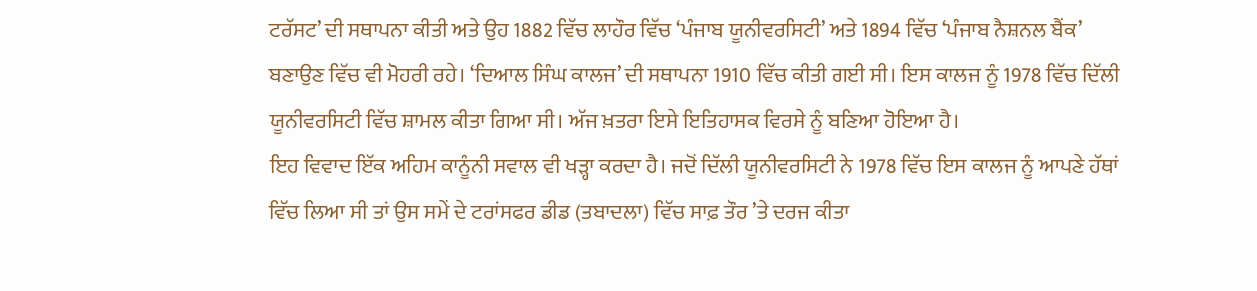ਟਰੱਸਟ’ ਦੀ ਸਥਾਪਨਾ ਕੀਤੀ ਅਤੇ ਉਹ 1882 ਵਿੱਚ ਲਾਹੌਰ ਵਿੱਚ ‘ਪੰਜਾਬ ਯੂਨੀਵਰਸਿਟੀ’ ਅਤੇ 1894 ਵਿੱਚ ‘ਪੰਜਾਬ ਨੈਸ਼ਨਲ ਬੈਂਕ’ ਬਣਾਉਣ ਵਿੱਚ ਵੀ ਮੋਹਰੀ ਰਹੇ। ‘ਦਿਆਲ ਸਿੰਘ ਕਾਲਜ’ ਦੀ ਸਥਾਪਨਾ 1910 ਵਿੱਚ ਕੀਤੀ ਗਈ ਸੀ। ਇਸ ਕਾਲਜ ਨੂੰ 1978 ਵਿੱਚ ਦਿੱਲੀ ਯੂਨੀਵਰਸਿਟੀ ਵਿੱਚ ਸ਼ਾਮਲ ਕੀਤਾ ਗਿਆ ਸੀ। ਅੱਜ ਖ਼ਤਰਾ ਇਸੇ ਇਤਿਹਾਸਕ ਵਿਰਸੇ ਨੂੰ ਬਣਿਆ ਹੋਇਆ ਹੈ।
ਇਹ ਵਿਵਾਦ ਇੱਕ ਅਹਿਮ ਕਾਨੂੰਨੀ ਸਵਾਲ ਵੀ ਖੜ੍ਹਾ ਕਰਦਾ ਹੈ। ਜਦੋਂ ਦਿੱਲੀ ਯੂਨੀਵਰਸਿਟੀ ਨੇ 1978 ਵਿੱਚ ਇਸ ਕਾਲਜ ਨੂੰ ਆਪਣੇ ਹੱਥਾਂ ਵਿੱਚ ਲਿਆ ਸੀ ਤਾਂ ਉਸ ਸਮੇਂ ਦੇ ਟਰਾਂਸਫਰ ਡੀਡ (ਤਬਾਦਲਾ) ਵਿੱਚ ਸਾਫ਼ ਤੌਰ ’ਤੇ ਦਰਜ ਕੀਤਾ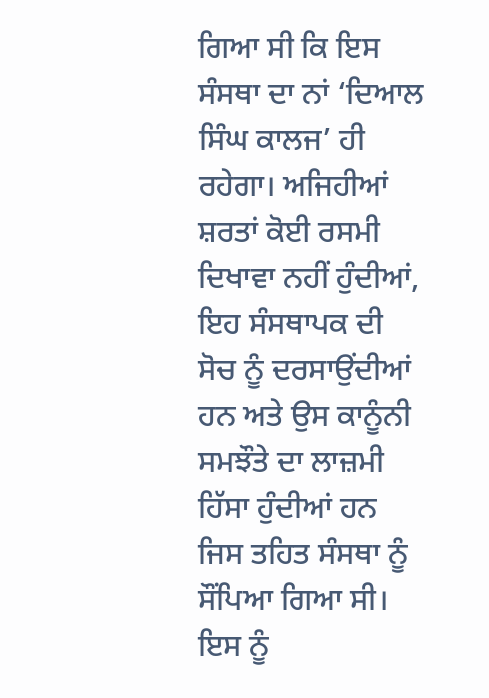ਗਿਆ ਸੀ ਕਿ ਇਸ ਸੰਸਥਾ ਦਾ ਨਾਂ ‘ਦਿਆਲ ਸਿੰਘ ਕਾਲਜ’ ਹੀ ਰਹੇਗਾ। ਅਜਿਹੀਆਂ ਸ਼ਰਤਾਂ ਕੋਈ ਰਸਮੀ ਦਿਖਾਵਾ ਨਹੀਂ ਹੁੰਦੀਆਂ, ਇਹ ਸੰਸਥਾਪਕ ਦੀ ਸੋਚ ਨੂੰ ਦਰਸਾਉਂਦੀਆਂ ਹਨ ਅਤੇ ਉਸ ਕਾਨੂੰਨੀ ਸਮਝੌਤੇ ਦਾ ਲਾਜ਼ਮੀ ਹਿੱਸਾ ਹੁੰਦੀਆਂ ਹਨ ਜਿਸ ਤਹਿਤ ਸੰਸਥਾ ਨੂੰ ਸੌਂਪਿਆ ਗਿਆ ਸੀ। ਇਸ ਨੂੰ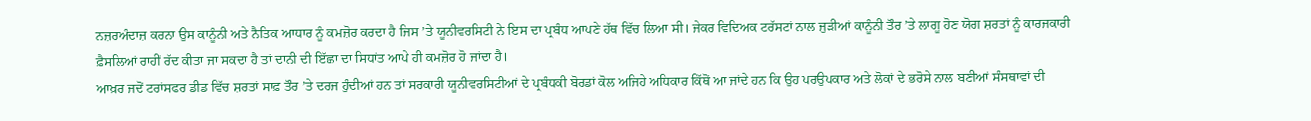ਨਜ਼ਰਅੰਦਾਜ਼ ਕਰਨਾ ਉਸ ਕਾਨੂੰਨੀ ਅਤੇ ਨੈਤਿਕ ਆਧਾਰ ਨੂੰ ਕਮਜ਼ੋਰ ਕਰਦਾ ਹੈ ਜਿਸ ’ਤੇ ਯੂਨੀਵਰਸਿਟੀ ਨੇ ਇਸ ਦਾ ਪ੍ਰਬੰਧ ਆਪਣੇ ਹੱਥ ਵਿੱਚ ਲਿਆ ਸੀ। ਜੇਕਰ ਵਿਦਿਅਕ ਟਰੱਸਟਾਂ ਨਾਲ ਜੁੜੀਆਂ ਕਾਨੂੰਨੀ ਤੌਰ ’ਤੇ ਲਾਗੂ ਹੋਣ ਯੋਗ ਸ਼ਰਤਾਂ ਨੂੰ ਕਾਰਜਕਾਰੀ ਫ਼ੈਸਲਿਆਂ ਰਾਹੀਂ ਰੱਦ ਕੀਤਾ ਜਾ ਸਕਦਾ ਹੈ ਤਾਂ ਦਾਨੀ ਦੀ ਇੱਛਾ ਦਾ ਸਿਧਾਂਤ ਆਪੇ ਹੀ ਕਮਜ਼ੋਰ ਹੋ ਜਾਂਦਾ ਹੈ।
ਆਖ਼ਰ ਜਦੋਂ ਟਰਾਂਸਫਰ ਡੀਡ ਵਿੱਚ ਸ਼ਰਤਾਂ ਸਾਫ਼ ਤੌਰ ’ਤੇ ਦਰਜ ਹੁੰਦੀਆਂ ਹਨ ਤਾਂ ਸਰਕਾਰੀ ਯੂਨੀਵਰਸਿਟੀਆਂ ਦੇ ਪ੍ਰਬੰਧਕੀ ਬੋਰਡਾਂ ਕੋਲ ਅਜਿਹੇ ਅਧਿਕਾਰ ਕਿੱਥੋਂ ਆ ਜਾਂਦੇ ਹਨ ਕਿ ਉਹ ਪਰਉਪਕਾਰ ਅਤੇ ਲੋਕਾਂ ਦੇ ਭਰੋਸੇ ਨਾਲ ਬਣੀਆਂ ਸੰਸਥਾਵਾਂ ਦੀ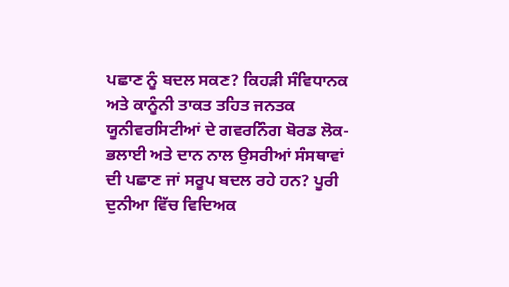ਪਛਾਣ ਨੂੰ ਬਦਲ ਸਕਣ? ਕਿਹੜੀ ਸੰਵਿਧਾਨਕ ਅਤੇ ਕਾਨੂੰਨੀ ਤਾਕਤ ਤਹਿਤ ਜਨਤਕ ਯੂਨੀਵਰਸਿਟੀਆਂ ਦੇ ਗਵਰਨਿੰਗ ਬੋਰਡ ਲੋਕ-ਭਲਾਈ ਅਤੇ ਦਾਨ ਨਾਲ ਉਸਰੀਆਂ ਸੰਸਥਾਵਾਂ ਦੀ ਪਛਾਣ ਜਾਂ ਸਰੂਪ ਬਦਲ ਰਹੇ ਹਨ? ਪੂਰੀ ਦੁਨੀਆ ਵਿੱਚ ਵਿਦਿਅਕ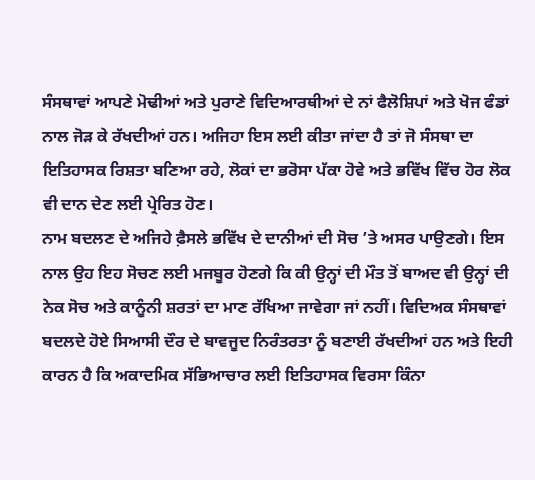ਸੰਸਥਾਵਾਂ ਆਪਣੇ ਮੋਢੀਆਂ ਅਤੇ ਪੁਰਾਣੇ ਵਿਦਿਆਰਥੀਆਂ ਦੇ ਨਾਂ ਫੈਲੋਸ਼ਿਪਾਂ ਅਤੇ ਖੋਜ ਫੰਡਾਂ ਨਾਲ ਜੋੜ ਕੇ ਰੱਖਦੀਆਂ ਹਨ। ਅਜਿਹਾ ਇਸ ਲਈ ਕੀਤਾ ਜਾਂਦਾ ਹੈ ਤਾਂ ਜੋ ਸੰਸਥਾ ਦਾ ਇਤਿਹਾਸਕ ਰਿਸ਼ਤਾ ਬਣਿਆ ਰਹੇ, ਲੋਕਾਂ ਦਾ ਭਰੋਸਾ ਪੱਕਾ ਹੋਵੇ ਅਤੇ ਭਵਿੱਖ ਵਿੱਚ ਹੋਰ ਲੋਕ ਵੀ ਦਾਨ ਦੇਣ ਲਈ ਪ੍ਰੇਰਿਤ ਹੋਣ।
ਨਾਮ ਬਦਲਣ ਦੇ ਅਜਿਹੇ ਫ਼ੈਸਲੇ ਭਵਿੱਖ ਦੇ ਦਾਨੀਆਂ ਦੀ ਸੋਚ ’ਤੇ ਅਸਰ ਪਾਉਣਗੇ। ਇਸ ਨਾਲ ਉਹ ਇਹ ਸੋਚਣ ਲਈ ਮਜਬੂਰ ਹੋਣਗੇ ਕਿ ਕੀ ਉਨ੍ਹਾਂ ਦੀ ਮੌਤ ਤੋਂ ਬਾਅਦ ਵੀ ਉਨ੍ਹਾਂ ਦੀ ਨੇਕ ਸੋਚ ਅਤੇ ਕਾਨੂੰਨੀ ਸ਼ਰਤਾਂ ਦਾ ਮਾਣ ਰੱਖਿਆ ਜਾਵੇਗਾ ਜਾਂ ਨਹੀਂ। ਵਿਦਿਅਕ ਸੰਸਥਾਵਾਂ ਬਦਲਦੇ ਹੋਏ ਸਿਆਸੀ ਦੌਰ ਦੇ ਬਾਵਜੂਦ ਨਿਰੰਤਰਤਾ ਨੂੰ ਬਣਾਈ ਰੱਖਦੀਆਂ ਹਨ ਅਤੇ ਇਹੀ ਕਾਰਨ ਹੈ ਕਿ ਅਕਾਦਮਿਕ ਸੱਭਿਆਚਾਰ ਲਈ ਇਤਿਹਾਸਕ ਵਿਰਸਾ ਕਿੰਨਾ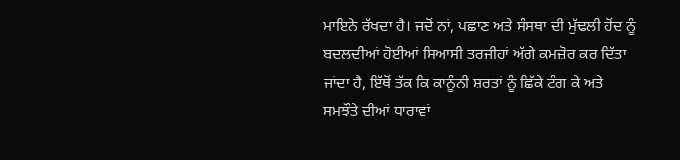ਮਾਇਨੇ ਰੱਖਦਾ ਹੈ। ਜਦੋਂ ਨਾਂ, ਪਛਾਣ ਅਤੇ ਸੰਸਥਾ ਦੀ ਮੁੱਢਲੀ ਹੋਂਦ ਨੂੰ ਬਦਲਦੀਆਂ ਹੋਈਆਂ ਸਿਆਸੀ ਤਰਜੀਹਾਂ ਅੱਗੇ ਕਮਜ਼ੋਰ ਕਰ ਦਿੱਤਾ ਜਾਂਦਾ ਹੈ, ਇੱਥੋਂ ਤੱਕ ਕਿ ਕਾਨੂੰਨੀ ਸ਼ਰਤਾਂ ਨੂੰ ਛਿੱਕੇ ਟੰਗ ਕੇ ਅਤੇ ਸਮਝੌਤੇ ਦੀਆਂ ਧਾਰਾਵਾਂ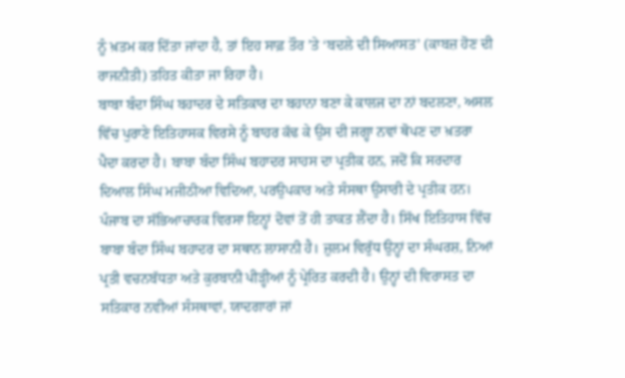ਨੂੰ ਖ਼ਤਮ ਕਰ ਦਿੱਤਾ ਜਾਂਦਾ ਹੈ, ਤਾਂ ਇਹ ਸਾਫ਼ ਤੌਰ ’ਤੇ ‘ਬਦਲੇ ਦੀ ਸਿਆਸਤ’ (ਕਾਬਜ਼ ਹੋਣ ਦੀ ਰਾਜਨੀਤੀ) ਤਹਿਤ ਕੀਤਾ ਜਾ ਰਿਹਾ ਹੈ।
ਬਾਬਾ ਬੰਦਾ ਸਿੰਘ ਬਹਾਦਰ ਦੇ ਸਤਿਕਾਰ ਦਾ ਬਹਾਨਾ ਬਣਾ ਕੇ ਕਾਲਜ ਦਾ ਨਾਂ ਬਦਲਣਾ, ਅਸਲ ਵਿੱਚ ਪੁਰਾਣੇ ਇਤਿਹਾਸਕ ਵਿਰਸੇ ਨੂੰ ਬਾਹਰ ਕੱਢ ਕੇ ਉਸ ਦੀ ਜਗ੍ਹਾ ਨਵਾਂ ਥੋਪਣ ਦਾ ਖ਼ਤਰਾ ਪੈਦਾ ਕਰਦਾ ਹੈ। ਬਾਬਾ ਬੰਦਾ ਸਿੰਘ ਬਹਾਦਰ ਸਾਹਸ ਦਾ ਪ੍ਰਤੀਕ ਹਨ, ਜਦੋਂ ਕਿ ਸਰਦਾਰ ਦਿਆਲ ਸਿੰਘ ਮਜੀਠੀਆ ਵਿਦਿਆ, ਪਰਉਪਕਾਰ ਅਤੇ ਸੰਸਥਾ ਉਸਾਰੀ ਦੇ ਪ੍ਰਤੀਕ ਹਨ। ਪੰਜਾਬ ਦਾ ਸੱਭਿਆਚਾਰਕ ਵਿਰਸਾ ਇਨ੍ਹਾਂ ਦੋਵਾਂ ਤੋਂ ਹੀ ਤਾਕਤ ਲੈਂਦਾ ਹੈ। ਸਿੱਖ ਇਤਿਹਾਸ ਵਿੱਚ ਬਾਬਾ ਬੰਦਾ ਸਿੰਘ ਬਹਾਦਰ ਦਾ ਸਥਾਨ ਲਾਸਾਨੀ ਹੈ। ਜ਼ੁਲਮ ਵਿਰੁੱਧ ਉਨ੍ਹਾਂ ਦਾ ਸੰਘਰਸ਼, ਨਿਆਂ ਪ੍ਰਤੀ ਵਚਨਬੱਧਤਾ ਅਤੇ ਕੁਰਬਾਨੀ ਪੀੜ੍ਹੀਆਂ ਨੂੰ ਪ੍ਰੇਰਿਤ ਕਰਦੀ ਹੈ। ਉਨ੍ਹਾਂ ਦੀ ਵਿਰਾਸਤ ਦਾ ਸਤਿਕਾਰ ਨਵੀਆਂ ਸੰਸਥਾਵਾਂ, ਯਾਦਗਾਰਾਂ ਜਾਂ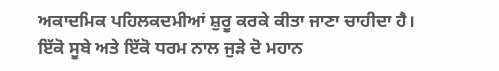ਅਕਾਦਮਿਕ ਪਹਿਲਕਦਮੀਆਂ ਸ਼ੁਰੂ ਕਰਕੇ ਕੀਤਾ ਜਾਣਾ ਚਾਹੀਦਾ ਹੈ। ਇੱਕੋ ਸੂਬੇ ਅਤੇ ਇੱਕੋ ਧਰਮ ਨਾਲ ਜੁੜੇ ਦੋ ਮਹਾਨ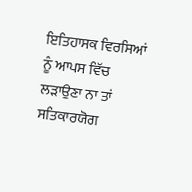ਇਤਿਹਾਸਕ ਵਿਰਸਿਆਂ ਨੂੰ ਆਪਸ ਵਿੱਚ ਲੜਾਉਣਾ ਨਾ ਤਾਂ ਸਤਿਕਾਰਯੋਗ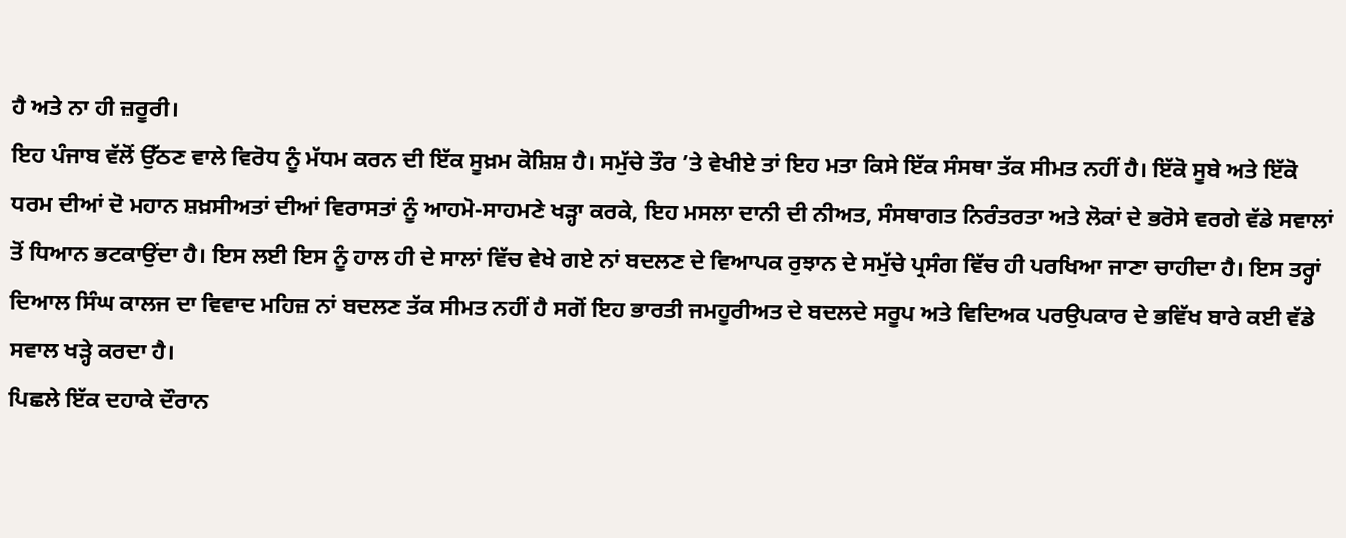ਹੈ ਅਤੇ ਨਾ ਹੀ ਜ਼ਰੂਰੀ।
ਇਹ ਪੰਜਾਬ ਵੱਲੋਂ ਉੱਠਣ ਵਾਲੇ ਵਿਰੋਧ ਨੂੰ ਮੱਧਮ ਕਰਨ ਦੀ ਇੱਕ ਸੂਖ਼ਮ ਕੋਸ਼ਿਸ਼ ਹੈ। ਸਮੁੱਚੇ ਤੌਰ ’ਤੇ ਵੇਖੀਏ ਤਾਂ ਇਹ ਮਤਾ ਕਿਸੇ ਇੱਕ ਸੰਸਥਾ ਤੱਕ ਸੀਮਤ ਨਹੀਂ ਹੈ। ਇੱਕੋ ਸੂਬੇ ਅਤੇ ਇੱਕੋ ਧਰਮ ਦੀਆਂ ਦੋ ਮਹਾਨ ਸ਼ਖ਼ਸੀਅਤਾਂ ਦੀਆਂ ਵਿਰਾਸਤਾਂ ਨੂੰ ਆਹਮੋ-ਸਾਹਮਣੇ ਖੜ੍ਹਾ ਕਰਕੇ, ਇਹ ਮਸਲਾ ਦਾਨੀ ਦੀ ਨੀਅਤ, ਸੰਸਥਾਗਤ ਨਿਰੰਤਰਤਾ ਅਤੇ ਲੋਕਾਂ ਦੇ ਭਰੋਸੇ ਵਰਗੇ ਵੱਡੇ ਸਵਾਲਾਂ ਤੋਂ ਧਿਆਨ ਭਟਕਾਉਂਦਾ ਹੈ। ਇਸ ਲਈ ਇਸ ਨੂੰ ਹਾਲ ਹੀ ਦੇ ਸਾਲਾਂ ਵਿੱਚ ਵੇਖੇ ਗਏ ਨਾਂ ਬਦਲਣ ਦੇ ਵਿਆਪਕ ਰੁਝਾਨ ਦੇ ਸਮੁੱਚੇ ਪ੍ਰਸੰਗ ਵਿੱਚ ਹੀ ਪਰਖਿਆ ਜਾਣਾ ਚਾਹੀਦਾ ਹੈ। ਇਸ ਤਰ੍ਹਾਂ ਦਿਆਲ ਸਿੰਘ ਕਾਲਜ ਦਾ ਵਿਵਾਦ ਮਹਿਜ਼ ਨਾਂ ਬਦਲਣ ਤੱਕ ਸੀਮਤ ਨਹੀਂ ਹੈ ਸਗੋਂ ਇਹ ਭਾਰਤੀ ਜਮਹੂਰੀਅਤ ਦੇ ਬਦਲਦੇ ਸਰੂਪ ਅਤੇ ਵਿਦਿਅਕ ਪਰਉਪਕਾਰ ਦੇ ਭਵਿੱਖ ਬਾਰੇ ਕਈ ਵੱਡੇ ਸਵਾਲ ਖੜ੍ਹੇ ਕਰਦਾ ਹੈ।
ਪਿਛਲੇ ਇੱਕ ਦਹਾਕੇ ਦੌਰਾਨ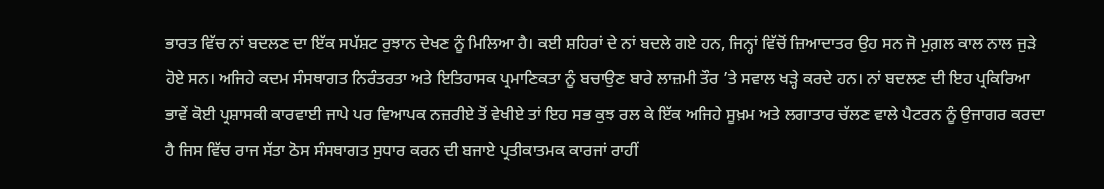ਭਾਰਤ ਵਿੱਚ ਨਾਂ ਬਦਲਣ ਦਾ ਇੱਕ ਸਪੱਸ਼ਟ ਰੁਝਾਨ ਦੇਖਣ ਨੂੰ ਮਿਲਿਆ ਹੈ। ਕਈ ਸ਼ਹਿਰਾਂ ਦੇ ਨਾਂ ਬਦਲੇ ਗਏ ਹਨ, ਜਿਨ੍ਹਾਂ ਵਿੱਚੋਂ ਜ਼ਿਆਦਾਤਰ ਉਹ ਸਨ ਜੋ ਮੁਗ਼ਲ ਕਾਲ ਨਾਲ ਜੁੜੇ ਹੋਏ ਸਨ। ਅਜਿਹੇ ਕਦਮ ਸੰਸਥਾਗਤ ਨਿਰੰਤਰਤਾ ਅਤੇ ਇਤਿਹਾਸਕ ਪ੍ਰਮਾਣਿਕਤਾ ਨੂੰ ਬਚਾਉਣ ਬਾਰੇ ਲਾਜ਼ਮੀ ਤੌਰ ’ਤੇ ਸਵਾਲ ਖੜ੍ਹੇ ਕਰਦੇ ਹਨ। ਨਾਂ ਬਦਲਣ ਦੀ ਇਹ ਪ੍ਰਕਿਰਿਆ ਭਾਵੇਂ ਕੋਈ ਪ੍ਰਸ਼ਾਸਕੀ ਕਾਰਵਾਈ ਜਾਪੇ ਪਰ ਵਿਆਪਕ ਨਜ਼ਰੀਏ ਤੋਂ ਵੇਖੀਏ ਤਾਂ ਇਹ ਸਭ ਕੁਝ ਰਲ ਕੇ ਇੱਕ ਅਜਿਹੇ ਸੂਖ਼ਮ ਅਤੇ ਲਗਾਤਾਰ ਚੱਲਣ ਵਾਲੇ ਪੈਟਰਨ ਨੂੰ ਉਜਾਗਰ ਕਰਦਾ ਹੈ ਜਿਸ ਵਿੱਚ ਰਾਜ ਸੱਤਾ ਠੋਸ ਸੰਸਥਾਗਤ ਸੁਧਾਰ ਕਰਨ ਦੀ ਬਜਾਏ ਪ੍ਰਤੀਕਾਤਮਕ ਕਾਰਜਾਂ ਰਾਹੀਂ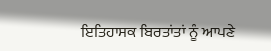ਇਤਿਹਾਸਕ ਬਿਰਤਾਂਤਾਂ ਨੂੰ ਆਪਣੇ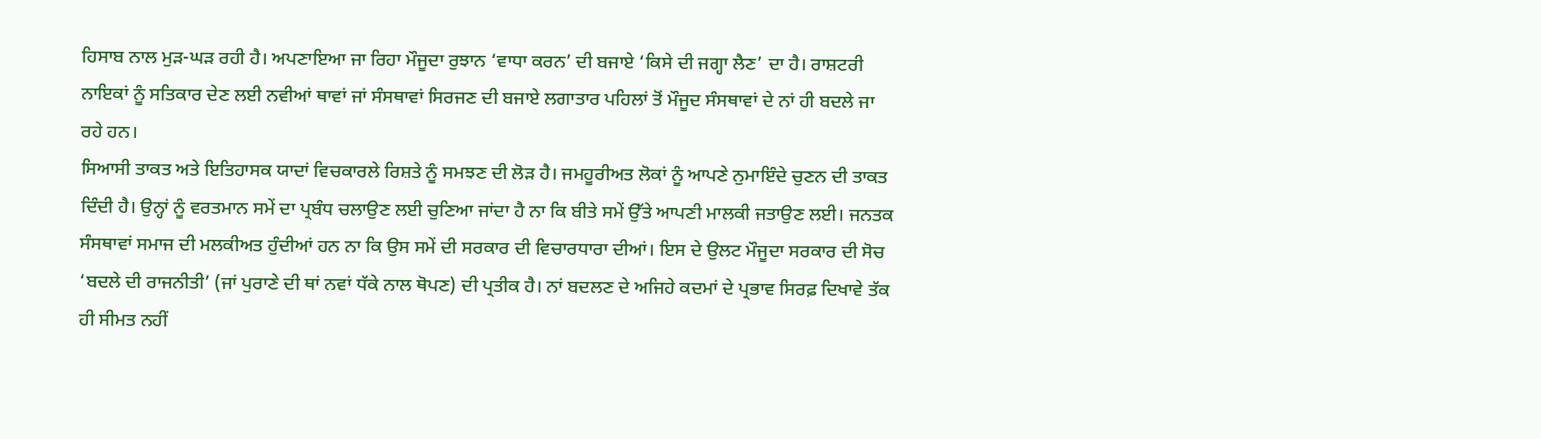ਹਿਸਾਬ ਨਾਲ ਮੁੜ-ਘੜ ਰਹੀ ਹੈ। ਅਪਣਾਇਆ ਜਾ ਰਿਹਾ ਮੌਜੂਦਾ ਰੁਝਾਨ ‘ਵਾਧਾ ਕਰਨ’ ਦੀ ਬਜਾਏ ‘ਕਿਸੇ ਦੀ ਜਗ੍ਹਾ ਲੈਣ’ ਦਾ ਹੈ। ਰਾਸ਼ਟਰੀ ਨਾਇਕਾਂ ਨੂੰ ਸਤਿਕਾਰ ਦੇਣ ਲਈ ਨਵੀਆਂ ਥਾਵਾਂ ਜਾਂ ਸੰਸਥਾਵਾਂ ਸਿਰਜਣ ਦੀ ਬਜਾਏ ਲਗਾਤਾਰ ਪਹਿਲਾਂ ਤੋਂ ਮੌਜੂਦ ਸੰਸਥਾਵਾਂ ਦੇ ਨਾਂ ਹੀ ਬਦਲੇ ਜਾ ਰਹੇ ਹਨ।
ਸਿਆਸੀ ਤਾਕਤ ਅਤੇ ਇਤਿਹਾਸਕ ਯਾਦਾਂ ਵਿਚਕਾਰਲੇ ਰਿਸ਼ਤੇ ਨੂੰ ਸਮਝਣ ਦੀ ਲੋੜ ਹੈ। ਜਮਹੂਰੀਅਤ ਲੋਕਾਂ ਨੂੰ ਆਪਣੇ ਨੁਮਾਇੰਦੇ ਚੁਣਨ ਦੀ ਤਾਕਤ ਦਿੰਦੀ ਹੈ। ਉਨ੍ਹਾਂ ਨੂੰ ਵਰਤਮਾਨ ਸਮੇਂ ਦਾ ਪ੍ਰਬੰਧ ਚਲਾਉਣ ਲਈ ਚੁਣਿਆ ਜਾਂਦਾ ਹੈ ਨਾ ਕਿ ਬੀਤੇ ਸਮੇਂ ਉੱਤੇ ਆਪਣੀ ਮਾਲਕੀ ਜਤਾਉਣ ਲਈ। ਜਨਤਕ ਸੰਸਥਾਵਾਂ ਸਮਾਜ ਦੀ ਮਲਕੀਅਤ ਹੁੰਦੀਆਂ ਹਨ ਨਾ ਕਿ ਉਸ ਸਮੇਂ ਦੀ ਸਰਕਾਰ ਦੀ ਵਿਚਾਰਧਾਰਾ ਦੀਆਂ। ਇਸ ਦੇ ਉਲਟ ਮੌਜੂਦਾ ਸਰਕਾਰ ਦੀ ਸੋਚ ‘ਬਦਲੇ ਦੀ ਰਾਜਨੀਤੀ’ (ਜਾਂ ਪੁਰਾਣੇ ਦੀ ਥਾਂ ਨਵਾਂ ਧੱਕੇ ਨਾਲ ਥੋਪਣ) ਦੀ ਪ੍ਰਤੀਕ ਹੈ। ਨਾਂ ਬਦਲਣ ਦੇ ਅਜਿਹੇ ਕਦਮਾਂ ਦੇ ਪ੍ਰਭਾਵ ਸਿਰਫ਼ ਦਿਖਾਵੇ ਤੱਕ ਹੀ ਸੀਮਤ ਨਹੀਂ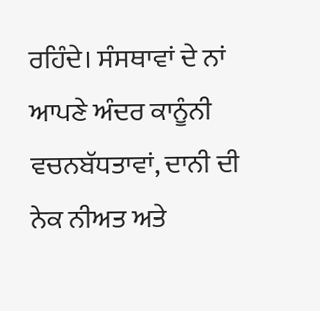ਰਹਿੰਦੇ। ਸੰਸਥਾਵਾਂ ਦੇ ਨਾਂ ਆਪਣੇ ਅੰਦਰ ਕਾਨੂੰਨੀ ਵਚਨਬੱਧਤਾਵਾਂ, ਦਾਨੀ ਦੀ ਨੇਕ ਨੀਅਤ ਅਤੇ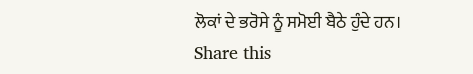ਲੋਕਾਂ ਦੇ ਭਰੋਸੇ ਨੂੰ ਸਮੋਈ ਬੈਠੇ ਹੁੰਦੇ ਹਨ।
Share this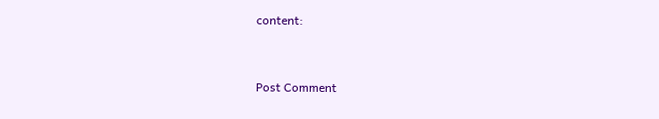content:



Post Comment